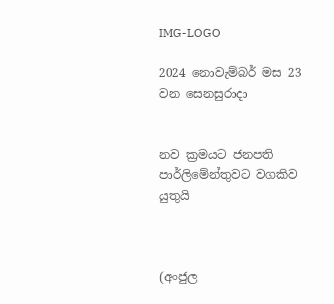IMG-LOGO

2024 නොවැම්බර් මස 23 වන සෙනසුරාදා


නව ක්‍රමයට ජනපති පාර්ලිමේන්තුවට වගකිව යුතුයි



(අංජුල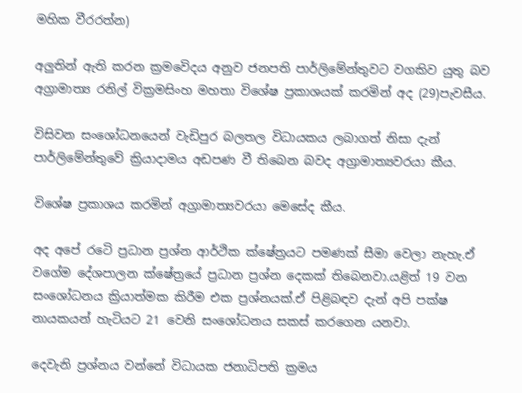මහික වීරරත්න)

අලුතින් ඇති කරන ක්‍රමවෙිදය අනුව ජනපති පාර්ලිමේන්තුවට වගකිව යුතු බව අග්‍රාමාත්‍ය රනිල් වික්‍රමසිංහ මහතා විශේෂ ප්‍රකාශයක් කරමින් අද (29)පැවසීය.

විසිවන සංශෝධනයෙන් වැඩිපුර බලතල විධායකය ලබාගත් නිසා දැන් පාර්ලිමේන්තුවේ ක්‍රියාදාමය අඩපණ වී තිබෙන බවද අග්‍රාමාත්‍යවරයා කීය.

විශේෂ ප්‍රකාශය කරමින් අග්‍රාමාත්‍යවරයා මෙසේද කීය.

අද අපේ රටෙි ප්‍රධාන ප්‍රශ්න ආර්ථික ක්ෂේත්‍රයට පමණක් සීමා වෙලා නැහැ.ඒ වගේම දේශපාලන ක්ෂේත්‍රයේ ප්‍රධාන ප්‍රශ්න දෙකක් තිබෙනවා.යළිත් 19 වන සංශෝධනය ක්‍රියාත්මක කිරීම එක ප්‍රශ්නයක්.ඒ පිළිබඳව දැන් අපි පක්ෂ නායකයන් හැටියට 21 වෙනි සංශෝධනය සකස් කරගෙන යනවා.

දෙවැනි ප්‍රශ්නය වන්නේ විධායක ජනාධිපති ක්‍රමය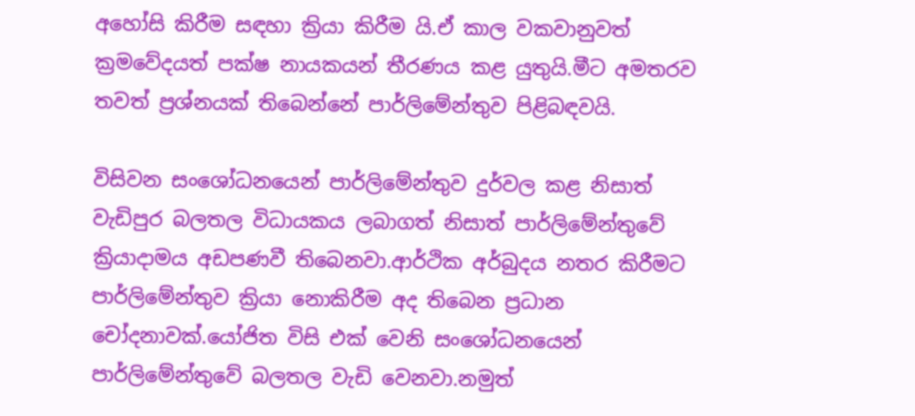අහෝසි කිරීම සඳහා ක්‍රියා කිරීම යි.ඒ කාල වකවානුවත් ක්‍රමවේදයත් පක්ෂ නායකයන් තීරණය කළ යුතුයි.මීට අමතරව තවත් ප්‍රශ්නයක් තිබෙන්නේ පාර්ලිමේන්තුව පිළිබඳවයි.

විසිවන සංශෝධනයෙන් පාර්ලිමේන්තුව දුර්වල කළ නිසාත් වැඩිපුර බලතල විධායකය ලබාගත් නිසාත් පාර්ලිමේන්තුවේ ක්‍රියාදාමය අඩපණවී තිබෙනවා.ආර්ථික අර්බුදය නතර කිරීමට පාර්ලිමේන්තුව ක්‍රියා නොකිරීම අද තිබෙන ප්‍රධාන චෝදනාවක්.යෝජිත විසි එක් වෙනි සංශෝධනයෙන් පාර්ලිමේන්තුවේ බලතල වැඩි වෙනවා.නමුත්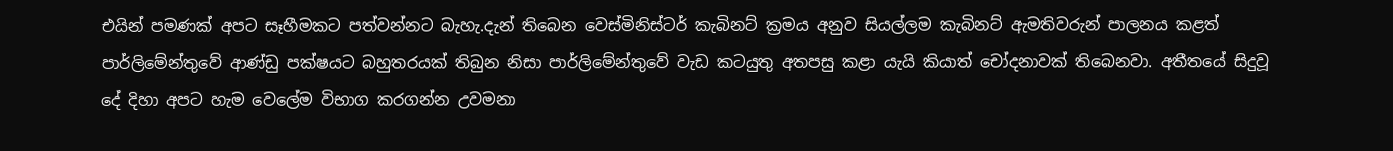එයින් පමණක් අපට සෑහීමකට පත්වන්නට බැහැ.දැන් තිබෙන වෙස්මිනිස්ටර් කැබිනට් ක්‍රමය අනුව සියල්ලම කැබිනට් ඇමතිවරුන් පාලනය කළත් පාර්ලිමේන්තුවේ ආණ්ඩු පක්ෂයට බහුතරයක් තිබුන නිසා පාර්ලිමේන්තුවේ වැඩ කටයුතු අතපසු කළා යැයි කියාත් චෝදනාවක් තිබෙනවා. අතීතයේ සිදුවූ දේ දිහා අපට හැම වෙලේම විභාග කරගන්න උවමනා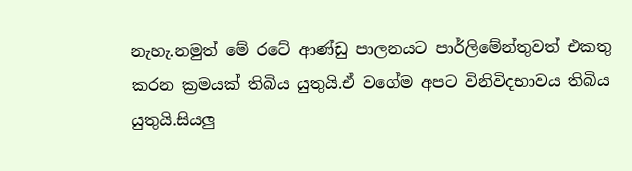නැහැ.නමුත් මේ රටේ ආණ්ඩු පාලනයට පාර්ලිමේන්තුවත් එකතු කරන ක්‍රමයක් තිබිය යුතුයි.ඒ වගේම අපට විනිවිදභාවය තිබිය යුතුයි.සියලු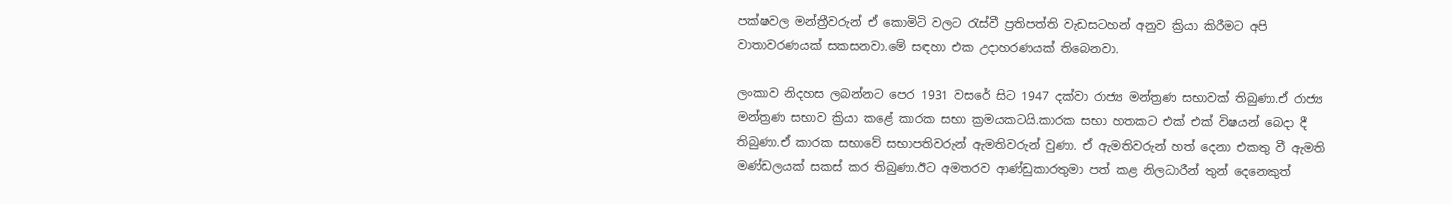පක්ෂවල මන්ත්‍රීවරුන් ඒ කොමිටි වලට රැස්වී ප්‍රතිපත්ති වැඩසටහන් අනුව ක්‍රියා කිරීමට අපි වාතාවරණයක් සකසනවා.මේ සඳහා එක උදාහරණයක් තිබෙනවා.

ලංකාව නිදහස ලබන්නට පෙර 1931 වසරේ සිට 1947 දක්වා රාජ්‍ය මන්ත්‍රණ සභාවක් තිබුණා.ඒ රාජ්‍ය මන්ත්‍රණ සභාව ක්‍රියා කළේ කාරක සභා ක්‍රමයකටයි.කාරක සභා හතකට එක් එක් විෂයන් බෙදා දී තිබුණා.ඒ කාරක සභාවේ සභාපතිවරුන් ඇමතිවරුන් වුණා. ඒ ඇමතිවරුන් හත් දෙනා එකතු වී ඇමති මණ්ඩලයක් සකස් කර තිබුණා.ඊට අමතරව ආණ්ඩුකාරතුමා පත් කළ නිලධාරීන් තුන් දෙනෙකුත්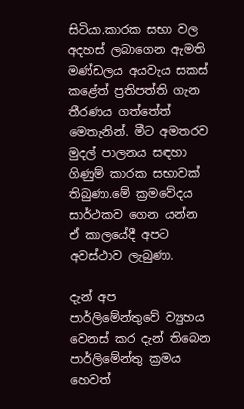සිටියා.කාරක සභා වල අදහස් ලබාගෙන ඇමති මණ්ඩලය අයවැය සකස් කළේත් ප්‍රතිපත්ති ගැන තීරණය ගත්තේත් මෙතැනින්. මීට අමතරව මුදල් පාලනය සඳහා ගිණුම් කාරක සභාවක් තිබුණා.මේ ක්‍රමවේදය සාර්ථකව ගෙන යන්න ඒ කාලයේදී අපට අවස්ථාව ලැබුණා.

දැන් අප පාර්ලිමේන්තුවේ ව්‍යුහය වෙනස් කර දැන් තිබෙන පාර්ලිමේන්තු ක්‍රමය හෙවත්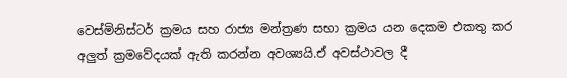වෙස්මිනිස්ටර් ක්‍රමය සහ රාජ්‍ය මන්ත්‍රණ සභා ක්‍රමය යන දෙකම එකතු කර අලුත් ක්‍රමවේදයක් ඇති කරන්න අවශ්‍යයි.ඒ අවස්ථාවල දී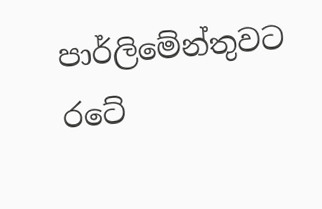පාර්ලිමේන්තුවට රටේ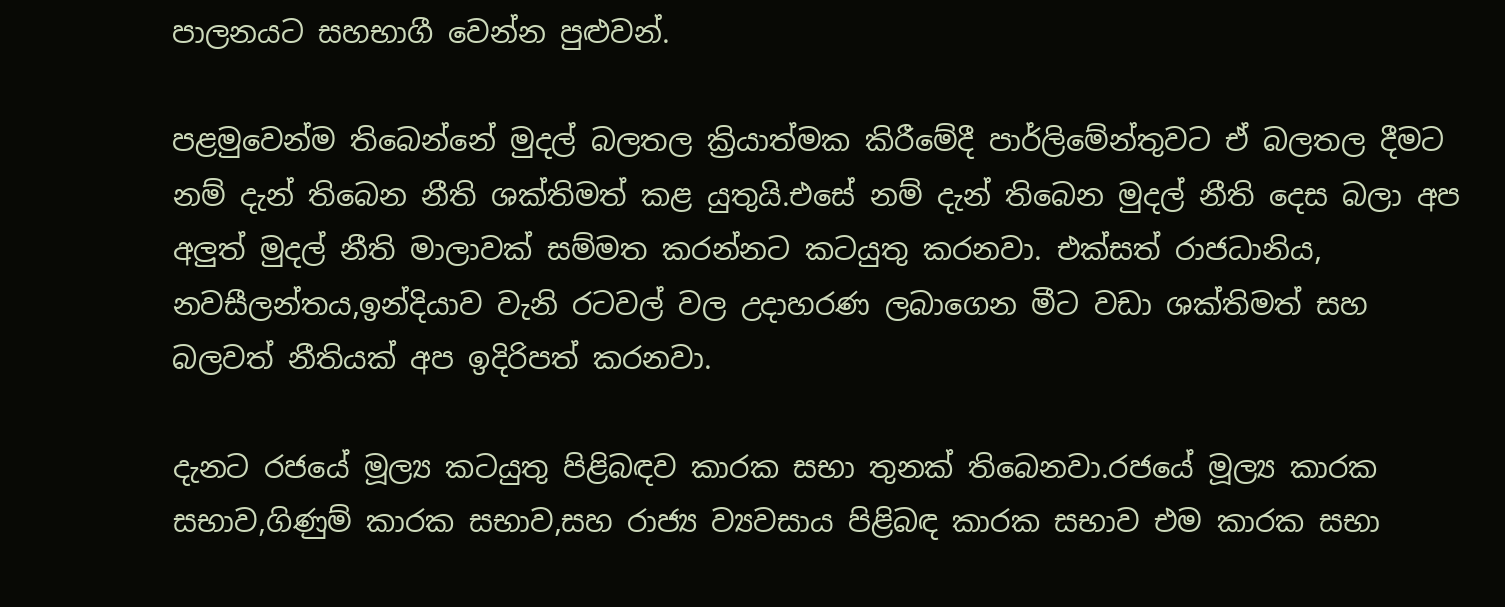පාලනයට සහභාගී වෙන්න පුළුවන්.

පළමුවෙන්ම තිබෙන්නේ මුදල් බලතල ක්‍රියාත්මක කිරීමේදී පාර්ලිමේන්තුවට ඒ බලතල දීමට නම් දැන් තිබෙන නීති ශක්තිමත් කළ යුතුයි.එසේ නම් දැන් තිබෙන මුදල් නීති දෙස බලා අප අලුත් මුදල් නීති මාලාවක් සම්මත කරන්නට කටයුතු කරනවා. එක්සත් රාජධානිය, නවසීලන්තය,ඉන්දියාව වැනි රටවල් වල උදාහරණ ලබාගෙන මීට වඩා ශක්තිමත් සහ බලවත් නීතියක් අප ඉදිරිපත් කරනවා.

දැනට රජයේ මූල්‍ය කටයුතු පිළිබඳව කාරක සභා තුනක් තිබෙනවා.රජයේ මූල්‍ය කාරක සභාව,ගිණුම් කාරක සභාව,සහ රාජ්‍ය ව්‍යවසාය පිළිබඳ කාරක සභාව එම කාරක සභා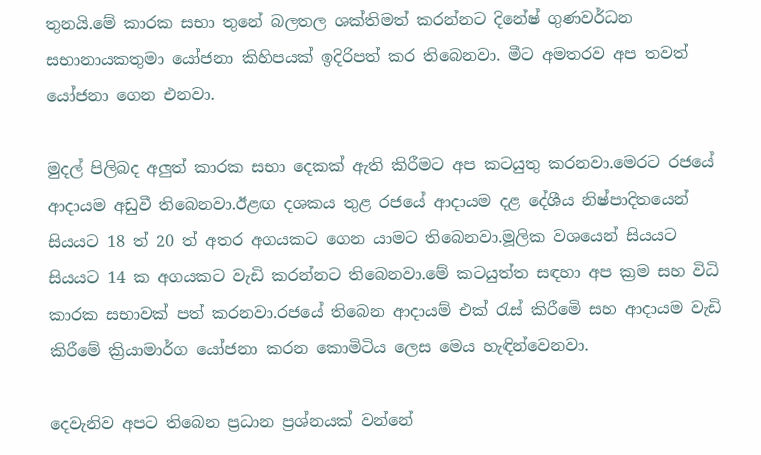තුනයි.මේ කාරක සභා තුනේ බලතල ශක්තිමත් කරන්නට දිනේෂ් ගුණවර්ධන සභානායකතුමා යෝජනා කිහිපයක් ඉදිරිපත් කර තිබෙනවා. මීට අමතරව අප තවත් යෝජනා ගෙන එනවා.

මුදල් පිලිබද අලුත් කාරක සභා දෙකක් ඇති කිරීමට අප කටයුතු කරනවා.මෙරට රජයේ ආදායම අඩුවී තිබෙනවා.ඊළඟ දශකය තුළ රජයේ ආදායම දළ දේශීය නිෂ්පාදිතයෙන් සියයට 18 ත් 20 ත් අතර අගයකට ගෙන යාමට තිබෙනවා.මූලික වශයෙන් සියයට සියයට 14 ක අගයකට වැඩි කරන්නට තිබෙනවා.මේ කටයුත්ත සඳහා අප ක්‍රම සහ විධි කාරක සභාවක් පත් කරනවා.රජයේ තිබෙන ආදායම් එක් රැස් කිරීමෙි සහ ආදායම වැඩි කිරීමේ ක්‍රියාමාර්ග යෝජනා කරන කොමිටිය ලෙස මෙය හැඳින්වෙනවා.

දෙවැනිව අපට තිබෙන ප්‍රධාන ප්‍රශ්නයක් වන්නේ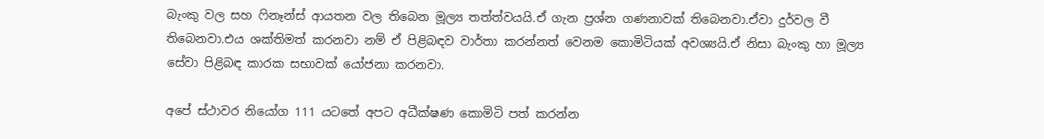බැංකු වල සහ ෆිනෑන්ස් ආයතන වල තිබෙන මූල්‍ය තත්ත්වයයි.ඒ ගැන ප්‍රශ්න ගණනාවක් තිබෙනවා.ඒවා දුර්වල වී තිබෙනවා.එය ශක්තිමත් කරනවා නම් ඒ පිළිබඳව වාර්තා කරන්නත් වෙනම කොමිටියක් අවශ්‍යයි.ඒ නිසා බැංකු හා මූල්‍ය සේවා පිළිබඳ කාරක සභාවක් යෝජනා කරනවා.

අපේ ස්ථාවර නියෝග 111 යටතේ අපට අධීක්ෂණ කොමිටි පත් කරන්න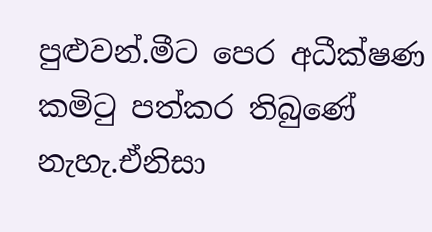පුළුවන්.මීට පෙර අධීක්ෂණ කමිටු පත්කර තිබුණේ නැහැ.ඒනිසා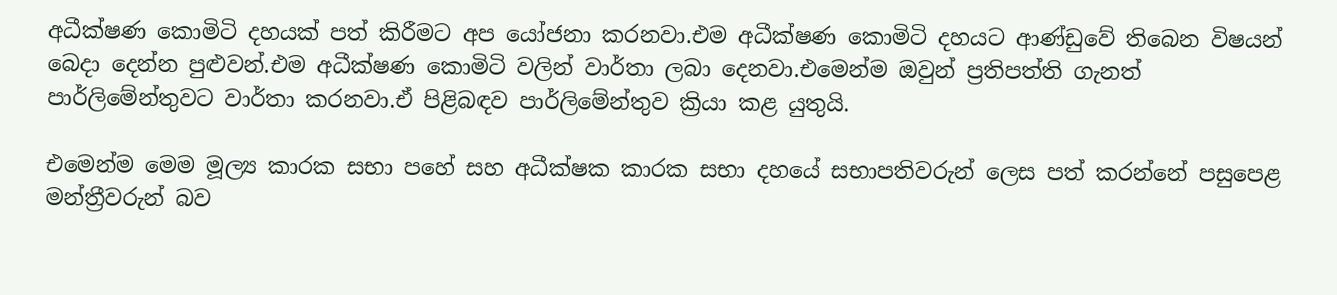අධීක්ෂණ කොමිටි දහයක් පත් කිරීමට අප යෝජනා කරනවා.එම අධීක්ෂණ කොමිටි දහයට ආණ්ඩුවේ තිබෙන විෂයන් බෙදා දෙන්න පුළුවන්.එම අධීක්ෂණ කොමිටි වලින් වාර්තා ලබා දෙනවා.එමෙන්ම ඔවුන් ප්‍රතිපත්ති ගැනත් පාර්ලිමේන්තුවට වාර්තා කරනවා.ඒ පිළිබඳව පාර්ලිමේන්තුව ක්‍රියා කළ යුතුයි.

එමෙන්ම මෙම මූල්‍ය කාරක සභා පහේ සහ අධීක්ෂක කාරක සභා දහයේ සභාපතිවරුන් ලෙස පත් කරන්නේ පසුපෙළ මන්ත්‍රීවරුන් බව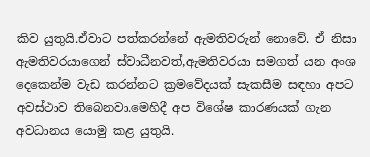කිව යුතුයි.ඒවාට පත්කරන්නේ ඇමතිවරුන් නොවේ. ඒ නිසා ඇමතිවරයාගෙන් ස්වාධීනවත්,ඇමතිවරයා සමගත් යන අංශ දෙකෙන්ම වැඩ කරන්නට ක්‍රමවේදයක් සැකසීම සඳහා අපට අවස්ථාව තිබෙනවා.මෙහිදී අප විශේෂ කාරණයක් ගැන අවධානය යොමු කළ යුතුයි.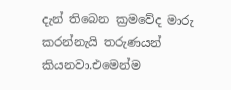දැන් තිබෙන ක්‍රමවේද මාරු කරන්නැයි තරුණයන් කියනවා.එමෙන්ම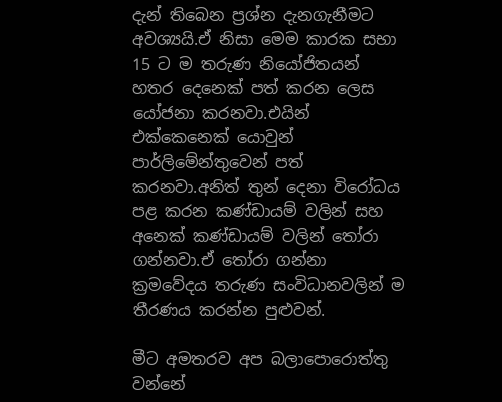දැන් තිබෙන ප්‍රශ්න දැනගැනීමට අවශ්‍යයි.ඒ නිසා මෙම කාරක සභා 15 ට ම තරුණ නියෝජිතයන් හතර දෙනෙක් පත් කරන ලෙස යෝජනා කරනවා.එයින් එක්කෙනෙක් යොවුන් පාර්ලිමේන්තුවෙන් පත් කරනවා.අනිත් තුන් දෙනා විරෝධය පළ කරන කණ්ඩායම් වලින් සහ අනෙක් කණ්ඩායම් වලින් තෝරා ගන්නවා.ඒ තෝරා ගන්නා ක්‍රමවේදය තරුණ සංවිධානවලින් ම තීරණය කරන්න පුළුවන්.

මීට අමතරව අප බලාපොරොත්තු වන්නේ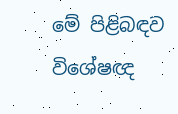මේ පිළිබඳව විශේෂඥ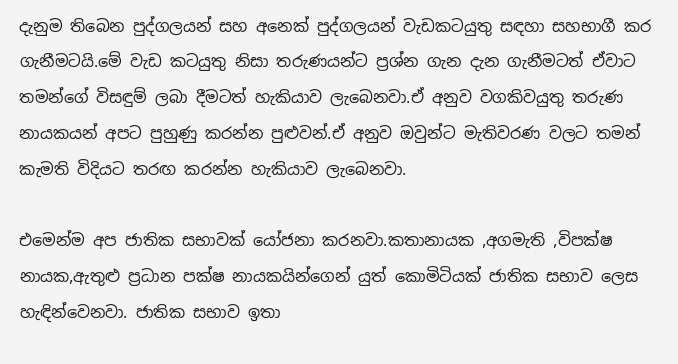දැනුම තිබෙන පුද්ගලයන් සහ අනෙක් පුද්ගලයන් වැඩකටයුතු සඳහා සහභාගී කර ගැනීමටයි.මේ වැඩ කටයුතු නිසා තරුණයන්ට ප්‍රශ්න ගැන දැන ගැනීමටත් ඒවාට තමන්ගේ විසඳුම් ලබා දීමටත් හැකියාව ලැබෙනවා.ඒ අනුව වගකිවයුතු තරුණ නායකයන් අපට පුහුණු කරන්න පුළුවන්.ඒ අනුව ඔවුන්ට මැතිවරණ වලට තමන් කැමති විදියට තරඟ කරන්න හැකියාව ලැබෙනවා.

එමෙන්ම අප ජාතික සභාවක් යෝජනා කරනවා.කතානායක ,අගමැති ,විපක්ෂ නායක,ඇතුළු ප්‍රධාන පක්ෂ නායකයින්ගෙන් යුත් කොමිටියක් ජාතික සභාව ලෙස හැඳින්වෙනවා. ජාතික සභාව ඉතා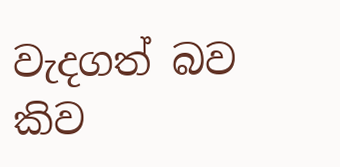වැදගත් බව කිව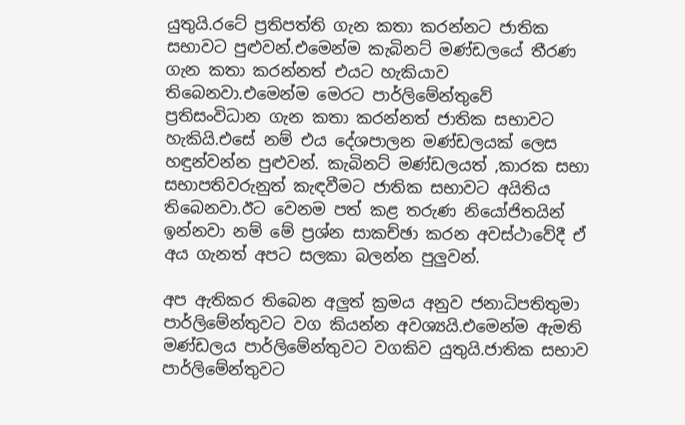යුතුයි.රටේ ප්‍රතිපත්ති ගැන කතා කරන්නට ජාතික සභාවට පුළුවන්.එමෙන්ම කැබිනට් මණ්ඩලයේ තීරණ ගැන කතා කරන්නත් එයට හැකියාව තිබෙනවා.එමෙන්ම මෙරට පාර්ලිමේන්තුවේ ප්‍රතිසංවිධාන ගැන කතා කරන්නත් ජාතික සභාවට හැකියි.එසේ නම් එය දේශපාලන මණ්ඩලයක් ලෙස හඳුන්වන්න පුළුවන්. කැබිනට් මණ්ඩලයත් ,කාරක සභා සභාපතිවරුනුත් කැඳවීමට ජාතික සභාවට අයිතිය තිබෙනවා.ඊට වෙනම පත් කළ තරුණ නියෝජිතයින් ඉන්නවා නම් මේ ප්‍රශ්න සාකච්ඡා කරන අවස්ථාවේදී ඒ අය ගැනත් අපට සලකා බලන්න පුලුවන්.

අප ඇතිකර තිබෙන අලුත් ක්‍රමය අනුව ජනාධිපතිතුමා පාර්ලිමේන්තුවට වග කියන්න අවශ්‍යයි.එමෙන්ම ඇමති මණ්ඩලය පාර්ලිමේන්තුවට වගකිව යුතුයි.ජාතික සභාව පාර්ලිමේන්තුවට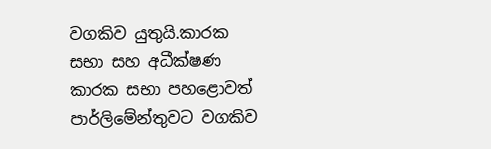වගකිව යුතුයි.කාරක සභා සහ අධීක්ෂණ කාරක සභා පහළොවත් පාර්ලිමේන්තුවට වගකිව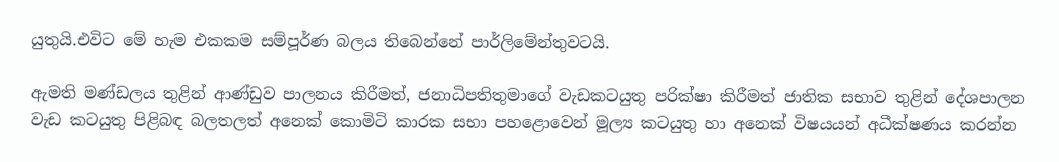යුතුයි.එවිට මේ හැම එකකම සම්පූර්ණ බලය තිබෙන්නේ පාර්ලිමේන්තුවටයි.

ඇමති මණ්ඩලය තුළින් ආණ්ඩුව පාලනය කිරීමත්, ජනාධිපතිතුමාගේ වැඩකටයුතු පරික්ෂා කිරීමත් ජාතික සභාව තුළින් දේශපාලන වැඩ කටයුතු පිළිබඳ බලතලත් අනෙක් කොමිටි කාරක සභා පහළොවෙන් මූල්‍ය කටයුතු හා අනෙක් විෂයයන් අධීක්ෂණය කරන්න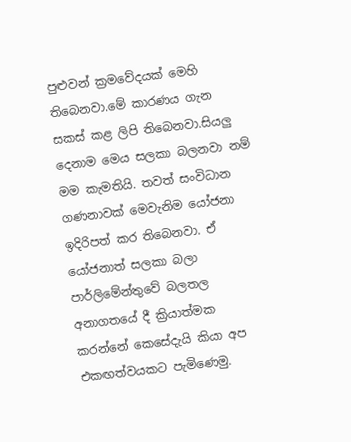පුළුවන් ක්‍රමවේදයක් මෙහි තිබෙනවා.මේ කාරණය ගැන සකස් කළ ලිපි තිබෙනවා.සියලු දෙනාම මෙය සලකා බලනවා නම් මම කැමතියි. තවත් සංවිධාන ගණනාවක් මෙවැනිම යෝජනා ඉදිරිපත් කර තිබෙනවා. ඒ යෝජනාත් සලකා බලා පාර්ලිමේන්තුවේ බලතල අනාගතයේ දී ක්‍රියාත්මක කරන්නේ කෙසේදැයි කියා අප එකඟත්වයකට පැමිණෙමු.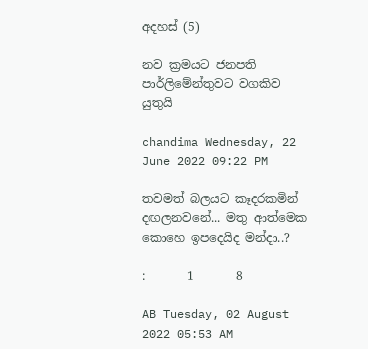අදහස් (5)

නව ක්‍රමයට ජනපති පාර්ලිමේන්තුවට වගකිව යුතුයි

chandima Wednesday, 22 June 2022 09:22 PM

තවමත් බලයට කෑදරකමින් දඟලනවනේ... මතු ආත්මෙක කොහෙ ඉපදෙයිද මන්දා..?

:       1       8

AB Tuesday, 02 August 2022 05:53 AM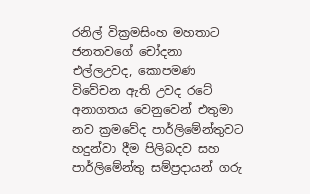රනිල් වික්‍රමසිංහ මහතාට ජනතවගේ චෝදනා එල්ලඋවද, කොපමණ විවේචන ඇති උවද රටේ අනාගතය වෙනුවෙන් එතුමා නව ක්‍රමවේද පාර්ලිමේන්තුවට හදුන්වා දීම පිලිබදව සහ පාර්ලිමේන්තු සම්ප්‍රදායන් ගරු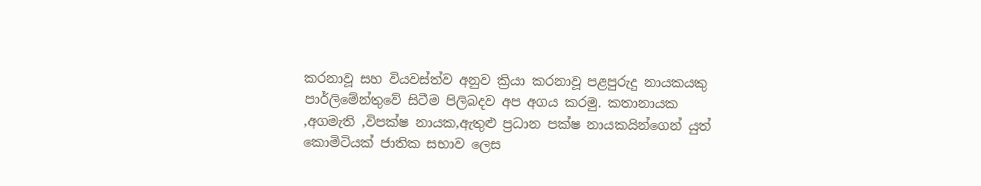කරනාවූ සහ වියවස්ත්ව අනුව ක්‍රියා කරනාවූ පළපුරුදු නායකයකු පාර්ලිමේන්තුවේ සිටීම පිලිබදව අප අගය කරමු. කතානායක ,අගමැති ,විපක්ෂ නායක,ඇතුළු ප්‍රධාන පක්ෂ නායකයින්ගෙන් යුත් කොමිටියක් ජාතික සභාව ලෙස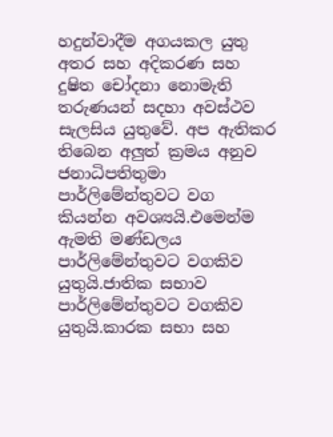හදුන්වාදීම අගයකල යුතු අතර සහ අදිකරණ සහ දුෂිත චෝදනා නොමැති තරුණයන් සදහා අවස්ථව සැලසිය යුතුවේ. අප ඇතිකර තිබෙන අලුත් ක්‍රමය අනුව ජනාධිපතිතුමා පාර්ලිමේන්තුවට වග කියන්න අවශ්‍යයි.එමෙන්ම ඇමති මණ්ඩලය පාර්ලිමේන්තුවට වගකිව යුතුයි.ජාතික සභාව පාර්ලිමේන්තුවට වගකිව යුතුයි.කාරක සභා සහ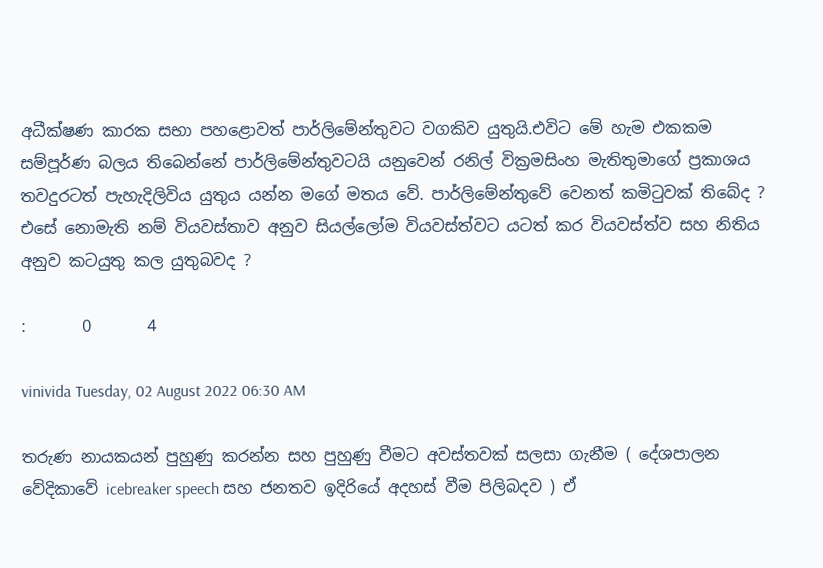අධීක්ෂණ කාරක සභා පහළොවත් පාර්ලිමේන්තුවට වගකිව යුතුයි.එවිට මේ හැම එකකම සම්පූර්ණ බලය තිබෙන්නේ පාර්ලිමේන්තුවටයි යනුවෙන් රනිල් වික්‍රමසිංහ මැතිතුමාගේ ප්‍රකාශය තවදුරටත් පැහැදිලිවිය යුතුය යන්න මගේ මතය වේ. පාර්ලිමේන්තුවේ වෙනත් කමිටුවක් තිබේද ? එසේ නොමැති නම් වියවස්තාව අනුව සියල්ලෝම වියවස්ත්වට යටත් කර වියවස්ත්ව සහ නිතිය අනුව කටයුතු කල යුතුබවද ?

:       0       4

vinivida Tuesday, 02 August 2022 06:30 AM

තරුණ නායකයන් පුහුණු කරන්න සහ පුහුණු වීමට අවස්තවක් සලසා ගැනීම ( දේශපාලන වේදිකාවේ icebreaker speech සහ ජනතව ඉදිරියේ අදහස් වීම පිලිබදව ) ඒ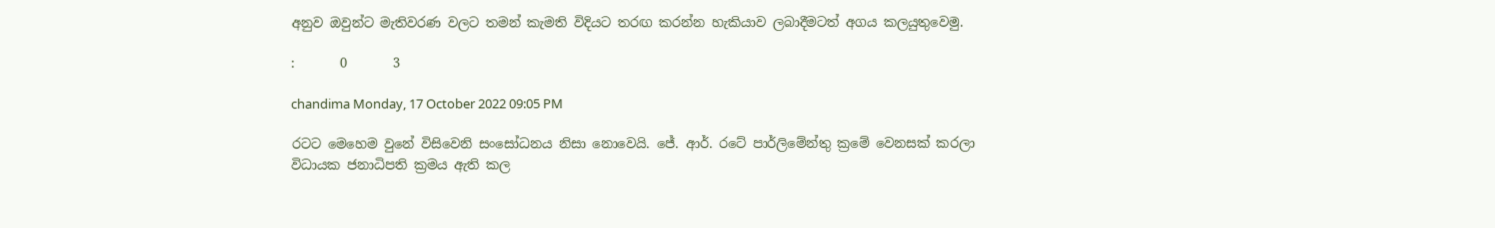අනුව ඔවුන්ට මැතිවරණ වලට තමන් කැමති විදියට තරඟ කරන්න හැකියාව ලබාදීමටත් අගය කලයුතුවෙමු.

:       0       3

chandima Monday, 17 October 2022 09:05 PM

රටට මෙහෙම වුනේ විසිවෙනි සංසෝධනය නිසා නොවෙයි. ජේ. ආර්. රටේ පාර්ලිමේන්තු ක්‍රමේ වෙනසක් කරලා විධායක ජනාධිපති ක්‍රමය ඇති කල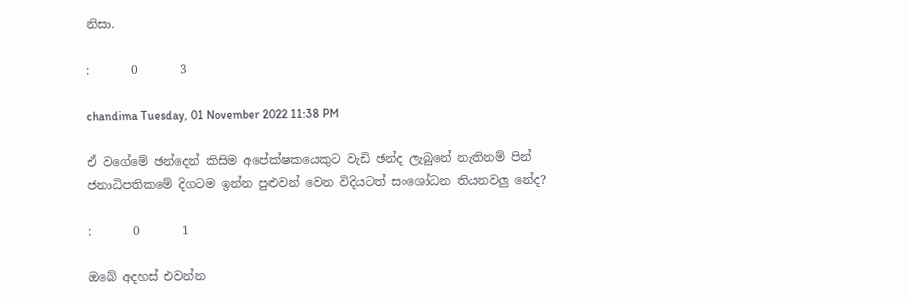නිසා.

:       0       3

chandima Tuesday, 01 November 2022 11:38 PM

ඒ වගේමේ ඡන්දෙන් කිසිම අපේක්ෂකයෙකුට වැඩි ඡන්ද ලැබුනේ නැතිනම් පින් ජනාධිපතිකමේ දිගටම ඉන්න පුළුවන් වෙන විදියටත් සංශෝධන තියනවලු නේද?

:       0       1

ඔබේ අදහස් එවන්න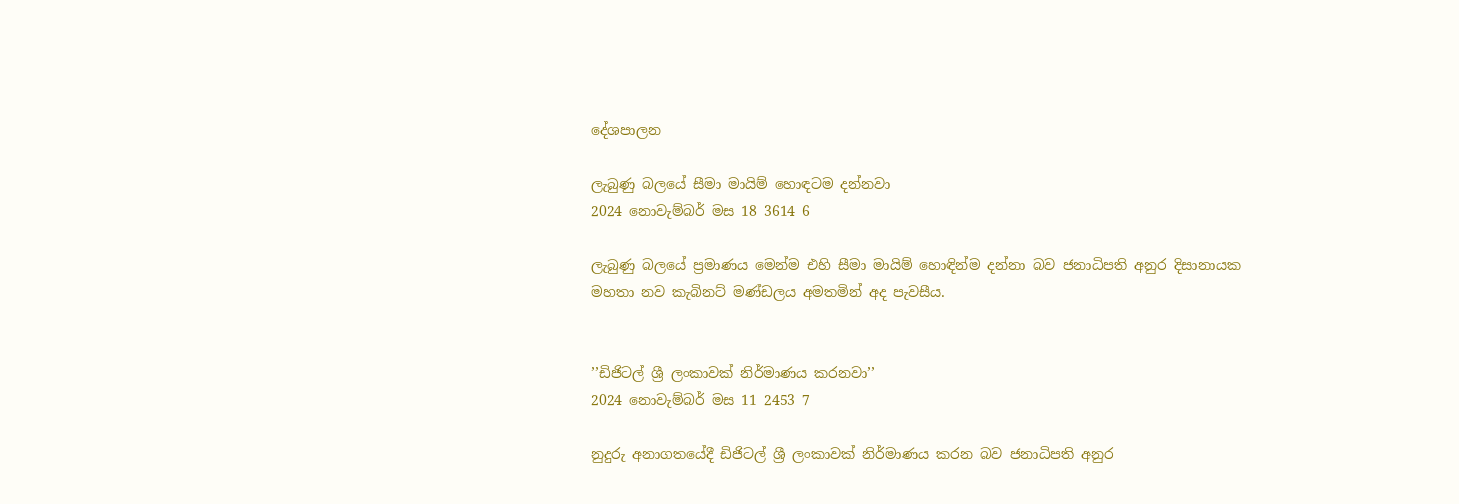දේශපාලන

ලැබුණු බලයේ සීමා මායිම් හොඳටම දන්නවා
2024 නොවැම්බර් මස 18 3614 6

ලැබුණු බලයේ ප්‍රමාණය මෙන්ම එහි සීමා මායිම් හොඳින්ම දන්නා බව ජනාධිපති අනුර දිසානායක මහතා නව කැබිනට් මණ්ඩලය අමතමින් අද පැවසීය.


’’ඩිජිටල් ශ්‍රී ලංකාවක් නිර්මාණය කරනවා’’
2024 නොවැම්බර් මස 11 2453 7

නුදුරු අනාගතයේදී ඩිජිටල් ශ්‍රී ලංකාවක් නිර්මාණය කරන බව ජනාධිපති අනුර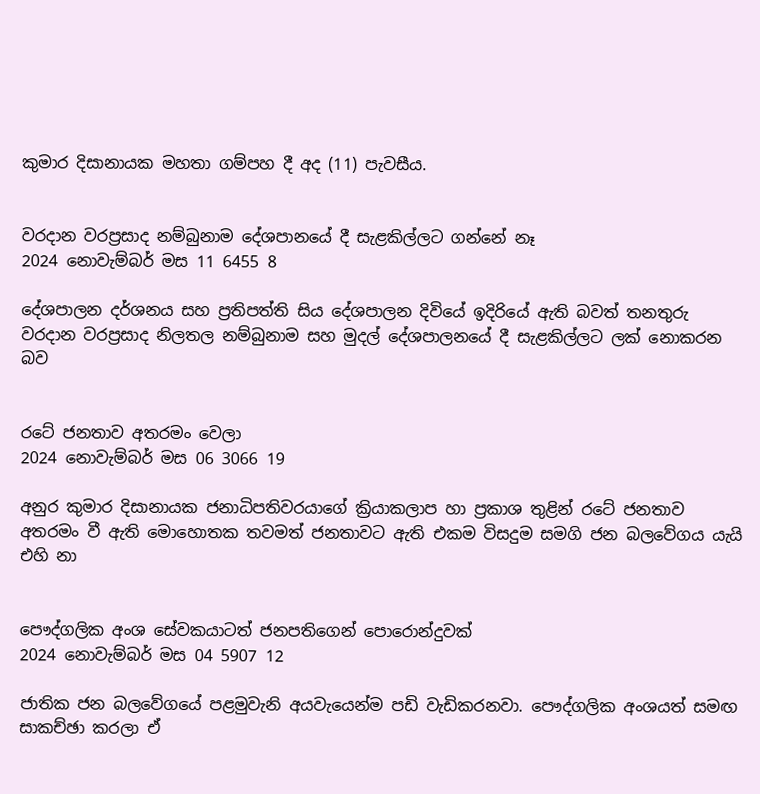කුමාර දිසානායක මහතා ගම්පහ දී අද (11) පැවසීය.


වරදාන වරප්‍රසාද නම්බුනාම දේශපානයේ දී සැළකිල්ලට ගන්නේ නෑ
2024 නොවැම්බර් මස 11 6455 8

දේශපාලන දර්ශනය සහ ප්‍රතිපත්ති සිය දේශපාලන දිවියේ ඉදිරියේ ඇති බවත් තනතුරු වරදාන වරප්‍රසාද නිලතල නම්බුනාම සහ මුදල් දේශපාලනයේ දී සැළකිල්ලට ලක් නොකරන බව


රටේ ජනතාව අතරමං වෙලා
2024 නොවැම්බර් මස 06 3066 19

අනුර කුමාර දිසානායක ජනාධිපතිවරයාගේ ක්‍රියාකලාප හා ප්‍රකාශ තුළින් රටේ ජනතාව අතරමං වී ඇති මොහොතක තවමත් ජනතාවට ඇති එකම විසදුම සමගි ජන බලවේගය යැයි එහි නා


පෞද්ගලික අංශ සේවකයාටත් ජනපතිගෙන් පොරොන්දුවක්
2024 නොවැම්බර් මස 04 5907 12

ජාතික ජන බලවේගයේ පළමුවැනි අයවැයෙන්ම පඩි වැඩිකරනවා. පෞද්ගලික අංශයත් සමඟ සාකච්ඡා කරලා ඒ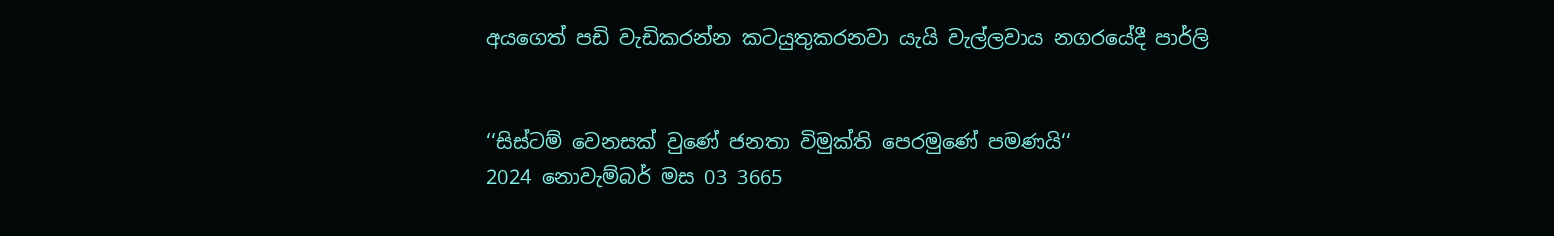අයගෙත් පඩි වැඩිකරන්න කටයුතුකරනවා යැයි වැල්ලවාය නගරයේදී පාර්ලි


‘‘සිස්ටම් වෙනසක් වුණේ ජනතා විමුක්ති පෙරමුණේ පමණයි‘‘
2024 නොවැම්බර් මස 03 3665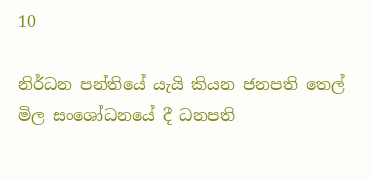10

නිර්ධන පන්තියේ යැයි කියන ජනපති තෙල් මිල සංශෝධනයේ දී ධනපති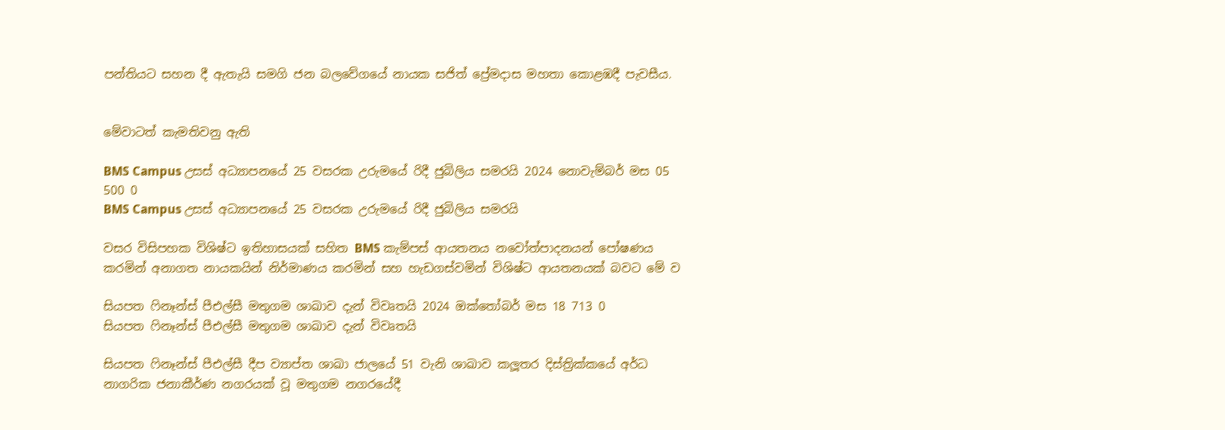පන්තියට සහන දී ඇතැයි සමගි ජන බලවේගයේ නායක සජිත් ප්‍රේමදාස මහතා කොළඹදී පැවසීය.


මේවාටත් කැමතිවනු ඇති

BMS Campus උසස් අධ්‍යාපනයේ 25 වසරක උරුමයේ රිදී ජුබිලිය සමරයි 2024 නොවැම්බර් මස 05 500 0
BMS Campus උසස් අධ්‍යාපනයේ 25 වසරක උරුමයේ රිදී ජුබිලිය සමරයි

වසර විසිපහක විශිෂ්ට ඉතිහාසයක් සහිත BMS කැම්පස් ආයතනය නවෝත්පාදනයන් පෝෂණය කරමින් අනාගත නායකයින් නිර්මාණය කරමින් සහ හැඩගස්වමින් විශිෂ්ට ආයතනයක් බවට මේ ව

සියපත ෆිනෑන්ස් පීඑල්සී මතුගම ශාඛාව දැන් විවෘතයි 2024 ඔක්තෝබර් මස 18 713 0
සියපත ෆිනෑන්ස් පීඑල්සී මතුගම ශාඛාව දැන් විවෘතයි

සියපත ෆිනෑන්ස් පීඑල්සී දීප ව්‍යාප්ත ශාඛා ජාලයේ 51 වැනි ශාඛාව කලූතර දිස්ත්‍රික්කයේ අර්ධ නාගරික ජනාකීර්ණ නගරයක් වූ මතුගම නගරයේදී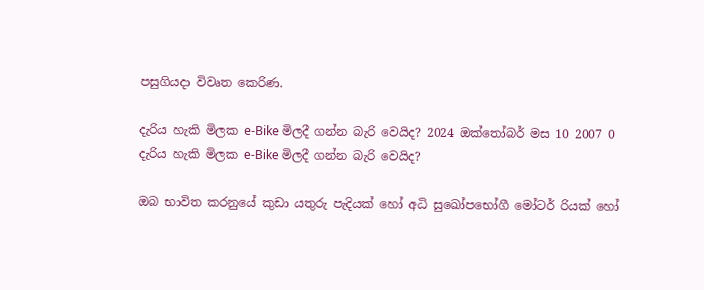පසුගියදා විවෘත කෙරිණ.

දැරිය හැකි මිලක e-Bike මිලදී ගන්න බැරි වෙයිද? 2024 ඔක්තෝබර් මස 10 2007 0
දැරිය හැකි මිලක e-Bike මිලදී ගන්න බැරි වෙයිද?

ඔබ භාවිත කරනුයේ කුඩා යතුරු පැදියක් හෝ අධි සුඛෝපභෝගී මෝටර් රියක් හෝ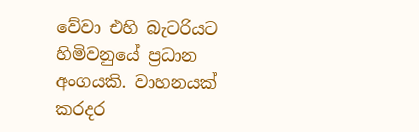වේවා එහි බැටරියට හිමිවනුයේ ප්‍රධාන අංගයකි. වාහනයක් කරදර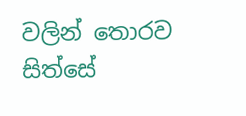වලින් තොරව සිත්සේ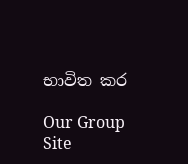භාවිත කර

Our Group Site